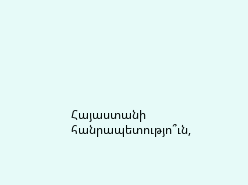Հայաստանի հանրապետությո՞ւն,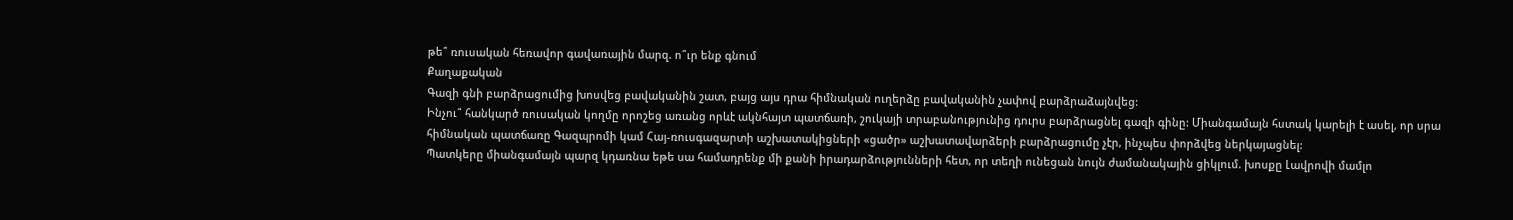թե՞ ռուսական հեռավոր գավառային մարզ. ո՞ւր ենք գնում
Քաղաքական
Գազի գնի բարձրացումից խոսվեց բավականին շատ, բայց այս դրա հիմնական ուղերձը բավականին չափով բարձրաձայնվեց:
Ինչու՞ հանկարծ ռուսական կողմը որոշեց առանց որևէ ակնհայտ պատճառի, շուկայի տրաբանությունից դուրս բարձրացնել գազի գինը: Միանգամայն հստակ կարելի է ասել, որ սրա հիմնական պատճառը Գազպրոմի կամ Հայ-ռուսգազարտի աշխատակիցների «ցածր» աշխատավարձերի բարձրացումը չէր, ինչպես փորձվեց ներկայացնել:
Պատկերը միանգամայն պարզ կդառնա եթե սա համադրենք մի քանի իրադարձությունների հետ, որ տեղի ունեցան նույն ժամանակային ցիկլում. խոսքը Լավրովի մամլո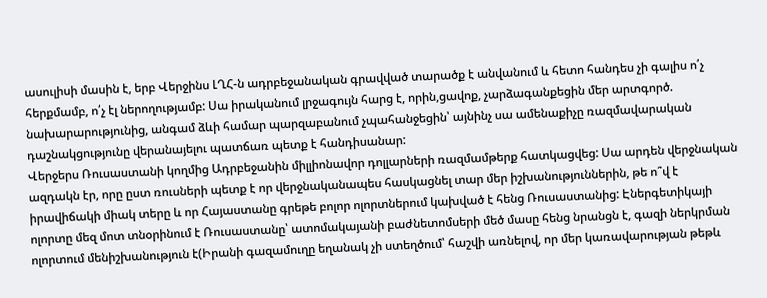ասուլիսի մասին է, երբ Վերջինս ԼՂՀ-ն ադրբեջանական գրավված տարածք է անվանում և հետո հանդես չի գալիս ո՛չ հերքմամբ, ո՛չ էլ ներողությամբ: Սա իրականում լրջագույն հարց է, որին,ցավոք, չարձագանքեցին մեր արտգործ. նախարարությունից, անգամ ձևի համար պարզաբանում չպահանջեցին՝ այնինչ սա ամենաքիչը ռազմավարական դաշնակցությունը վերանայելու պատճառ պետք է հանդիսանար:
Վերջերս Ռուսաստանի կողմից Ադրբեջանին միլլիոնավոր դոլլարների ռազմամթերք հատկացվեց: Սա արդեն վերջնական ազդակն էր, որը ըստ ռուսների պետք է որ վերջնականապես հասկացնել տար մեր իշխանություններին, թե ո՞վ է իրավիճակի միակ տերը և որ Հայաստանը գրեթե բոլոր ոլորտներում կախված է հենց Ռուսաստանից: Էներգետիկայի ոլորտը մեզ մոտ տնօրինում է Ռուսաստանը՝ ատոմակայանի բաժնետոմսերի մեծ մասը հենց նրանցն է, գազի ներկրման ոլորտում մենիշխանություն է(Իրանի գազամուղը եղանակ չի ստեղծում՝ հաշվի առնելով, որ մեր կառավարության թեթև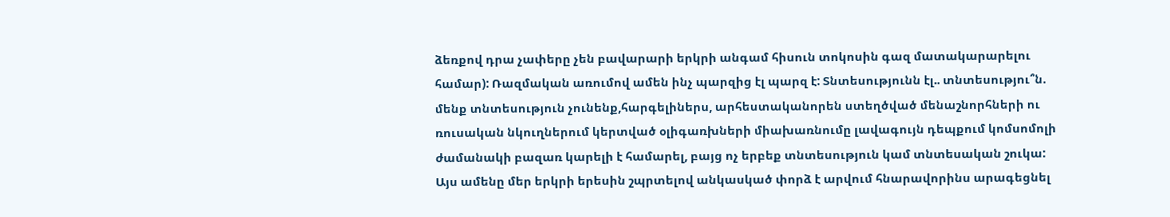ձեռքով դրա չափերը չեն բավարարի երկրի անգամ հիսուն տոկոսին գազ մատակարարելու համար): Ռազմական առումով ամեն ինչ պարզից էլ պարզ է: Տնտեսությունն էլ.. տնտեսությու՞ն. մենք տնտեսություն չունենք,հարգելիներս, արհեստականորեն ստեղծված մենաշնորհների ու ռուսական նկուղներում կերտված օլիգառխների միախառնումը լավագույն դեպքում կոմսոմոլի ժամանակի բազառ կարելի է համարել, բայց ոչ երբեք տնտեսություն կամ տնտեսական շուկա:
Այս ամենը մեր երկրի երեսին շպրտելով անկասկած փորձ է արվում հնարավորինս արագեցնել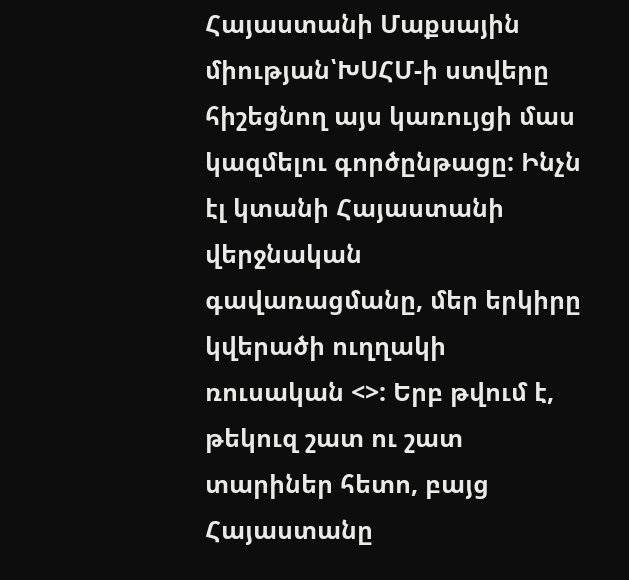Հայաստանի Մաքսային միության՝ԽՍՀՄ-ի ստվերը հիշեցնող այս կառույցի մաս կազմելու գործընթացը: Ինչն էլ կտանի Հայաստանի վերջնական գավառացմանը, մեր երկիրը կվերածի ուղղակի ռուսական <>: Երբ թվում է, թեկուզ շատ ու շատ տարիներ հետո, բայց Հայաստանը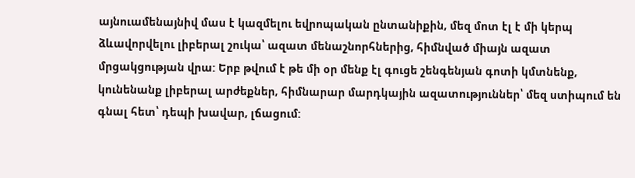այնուամենայնիվ մաս է կազմելու եվրոպական ընտանիքին, մեզ մոտ էլ է մի կերպ ձևավորվելու լիբերալ շուկա՝ ազատ մենաշնորհներից, հիմնված միայն ազատ մրցակցության վրա: Երբ թվում է թե մի օր մենք էլ գուցե շենգենյան գոտի կմտնենք, կունենանք լիբերալ արժեքներ, հիմնարար մարդկային ազատություններ՝ մեզ ստիպում են գնալ հետ՝ դեպի խավար, լճացում: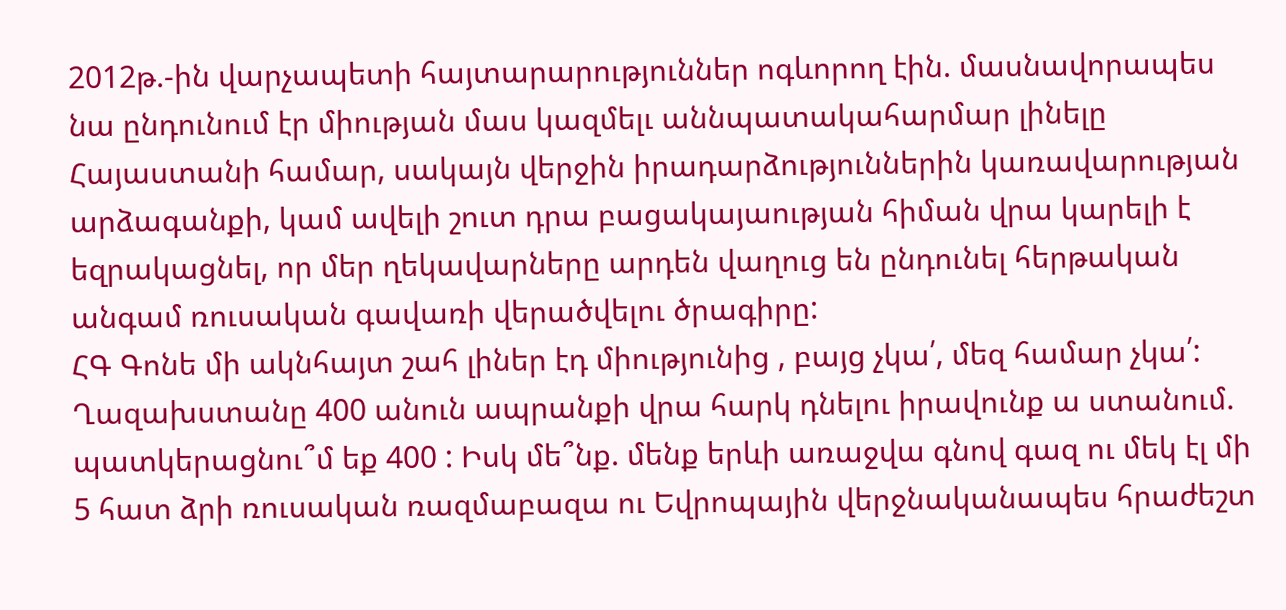2012թ.-ին վարչապետի հայտարարություններ ոգևորող էին. մասնավորապես նա ընդունում էր միության մաս կազմելւ աննպատակահարմար լինելը Հայաստանի համար, սակայն վերջին իրադարձություններին կառավարության արձագանքի, կամ ավելի շուտ դրա բացակայաության հիման վրա կարելի է եզրակացնել, որ մեր ղեկավարները արդեն վաղուց են ընդունել հերթական անգամ ռուսական գավառի վերածվելու ծրագիրը:
ՀԳ Գոնե մի ակնհայտ շահ լիներ էդ միությունից , բայց չկա՛, մեզ համար չկա՛: Ղազախստանը 400 անուն ապրանքի վրա հարկ դնելու իրավունք ա ստանում. պատկերացնու՞մ եք 400 : Իսկ մե՞նք. մենք երևի առաջվա գնով գազ ու մեկ էլ մի 5 հատ ձրի ռուսական ռազմաբազա ու Եվրոպային վերջնականապես հրաժեշտ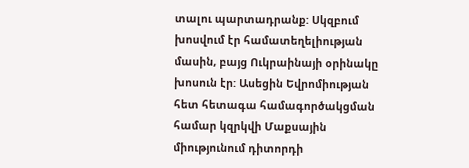տալու պարտադրանք: Սկզբում խոսվում էր համատեղելիության մասին, բայց Ուկրաինայի օրինակը խոսուն էր: Ասեցին Եվրոմիության հետ հետագա համագործակցման համար կզրկվի Մաքսային միությունում դիտորդի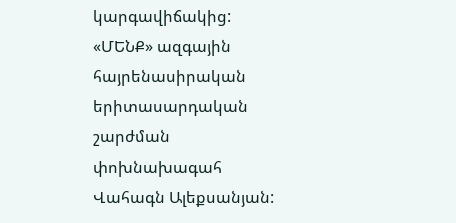կարգավիճակից:
«ՄԵՆՔ» ազգային հայրենասիրական երիտասարդական շարժման փոխնախագահ Վահագն Ալեքսանյան: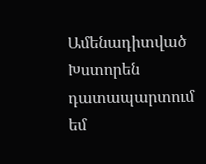Ամենադիտված
Խստորեն դատապարտում եմ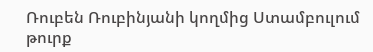Ռուբեն Ռուբինյանի կողմից Ստամբուլում թուրք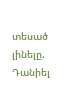տեսած լինելը. Դանիել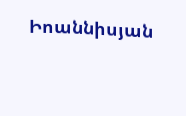Իոաննիսյան